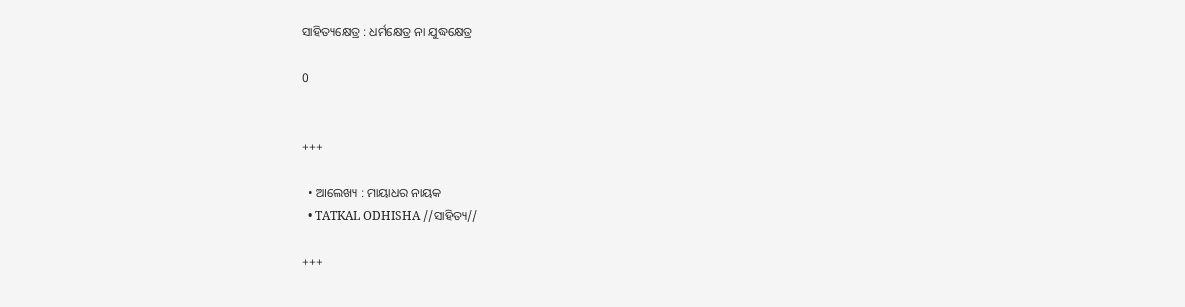ସାହିତ୍ୟକ୍ଷେତ୍ର : ଧର୍ମକ୍ଷେତ୍ର ନା ଯୁଦ୍ଧକ୍ଷେତ୍ର

0


+++

  • ଆଲେଖ୍ୟ : ମାୟାଧର ନାୟକ
  • TATKAL ODHISHA //ସାହିତ୍ୟ//

+++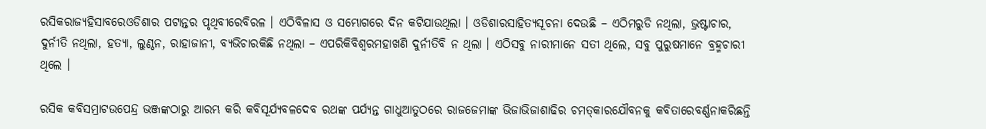ରସିକରାଜ୍ୟହିସାବରେଓଡିଶାର ପଟାନ୍ତର ପୃଥିବୀରେବିରଳ । ଏଠିବିଳାସ ଓ ସମ୍ଭୋଗରେ ଦିନ କଟିଯାଉଥିଲା । ଓଡିଶାରସାହିତ୍ୟସୂଚନା ଦେଉଛି – ଏଠିମରୁଡି ନଥିଲା, ଭ୍ରଷ୍ଟାଚାର, ଦୁର୍ନୀତି ନଥିଲା, ହତ୍ୟା, ଲୁଣ୍ଠନ, ରାହାଜାନୀ, ବ୍ୟଭିଚାରକିଛି ନଥିଲା – ଏପରିକିବିଶ୍ୱରମହାଖଣି ଦୁର୍ନୀତିବି ନ ଥିଲା । ଏଠିସବୁ ନାରୀମାନେ ସତୀ ଥିଲେ, ସବୁ ପୁରୁଷମାନେ ବ୍ରହ୍ମଚାରୀ ଥିଲେ ।

ରସିକ କବିସମ୍ରାଟଉପେନ୍ଦ୍ର ଭଞ୍ଜଙ୍କଠାରୁ ଆରମ୍ଭ କରି କବିସୂର୍ଯ୍ୟବଳଦେବ ରଥଙ୍କ ପର୍ଯ୍ୟନ୍ତ ଗାଧୁଆତୁଠରେ ରାଜଜେମାଙ୍କ ଭିଜାଭିଜାଶାଢିର ଚମତ୍‌କାରଯୌବନକୁ କବିତାରେବର୍ଣ୍ଣନାକରିଛନ୍ତି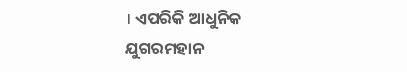। ଏପରିକି ଆଧୁନିକ ଯୁଗରମହାନ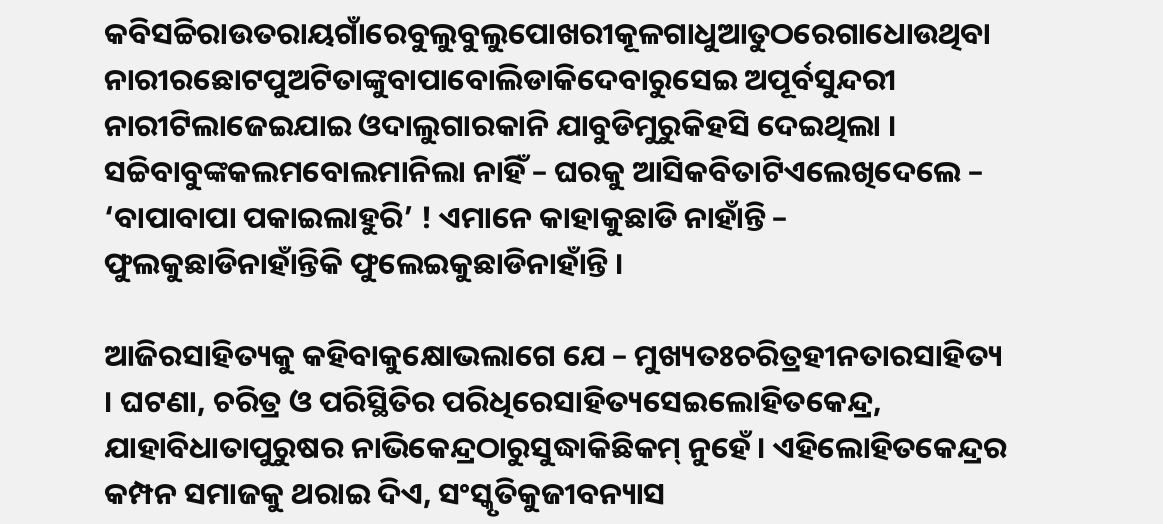କବିସଚ୍ଚିରାଉତରାୟଗାଁରେବୁଲୁବୁଲୁପୋଖରୀକୂଳଗାଧୁଆତୁଠରେଗାଧୋଉଥିବା ନାରୀରଛୋଟପୁଅଟିତାଙ୍କୁବାପାବୋଲିଡାକିଦେବାରୁସେଇ ଅପୂର୍ବସୁନ୍ଦରୀ ନାରୀଟିଲାଜେଇଯାଇ ଓଦାଲୁଗାରକାନି ଯାବୁଡିମୁରୁକିହସି ଦେଇଥିଲା । ସଚ୍ଚିବାବୁଙ୍କକଲମବୋଲମାନିଲା ନାହିଁ – ଘରକୁ ଆସିକବିତାଟିଏଲେଖିଦେଲେ – ‘ବାପାବାପା ପକାଇଲାହୁରି’ ! ଏମାନେ କାହାକୁଛାଡି ନାହାଁନ୍ତି – ଫୁଲକୁଛାଡିନାହାଁନ୍ତିକି ଫୁଲେଇକୁଛାଡିନାହାଁନ୍ତି ।

ଆଜିରସାହିତ୍ୟକୁ କହିବାକୁକ୍ଷୋଭଲାଗେ ଯେ – ମୁଖ୍ୟତଃଚରିତ୍ରହୀନତାରସାହିତ୍ୟ । ଘଟଣା, ଚରିତ୍ର ଓ ପରିସ୍ଥିତିର ପରିଧିରେସାହିତ୍ୟସେଇଲୋହିତକେନ୍ଦ୍ର, ଯାହାବିଧାତାପୁରୁଷର ନାଭିକେନ୍ଦ୍ରଠାରୁସୁଦ୍ଧାକିଛିକମ୍ ନୁହେଁ । ଏହିଲୋହିତକେନ୍ଦ୍ରର କମ୍ପନ ସମାଜକୁ ଥରାଇ ଦିଏ, ସଂସ୍କୃତିକୁଜୀବନ୍ୟାସ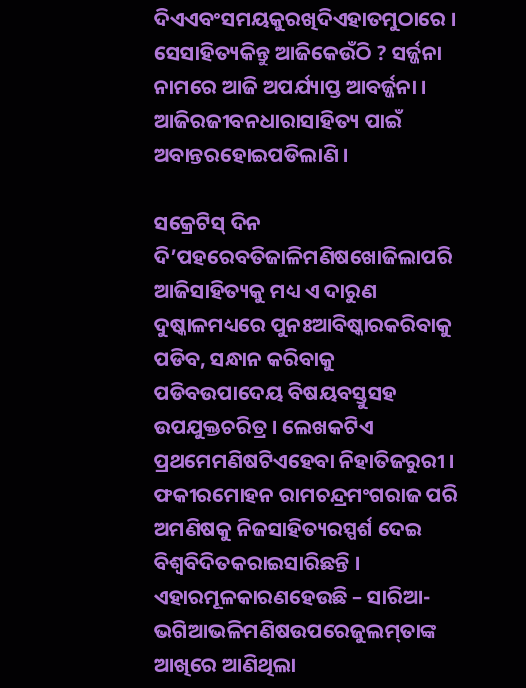ଦିଏଏବଂସମୟକୁରଖିଦିଏହାତମୁଠାରେ । ସେସାହିତ୍ୟକିନ୍ତୁ ଆଜିକେଉଁଠି ? ସର୍ଜ୍ଜନା ନାମରେ ଆଜି ଅପର୍ଯ୍ୟାପ୍ତ ଆବର୍ଜ୍ଜନା । ଆଜିରଜୀବନଧାରାସାହିତ୍ୟ ପାଇଁ ଅବାନ୍ତରହୋଇପଡିଲାଣି ।

ସକ୍ରେଟିସ୍ ଦିନ ଦି’ପହରେବତିଜାଳିମଣିଷଖୋଜିଲାପରି ଆଜିସାହିତ୍ୟକୁ ମଧ୍ୟ ଏ ଦାରୁଣ ଦୁଷ୍କାଳମଧ୍ୟରେ ପୁନଃଆବିଷ୍କାରକରିବାକୁ ପଡିବ, ସନ୍ଧାନ କରିବାକୁ ପଡିବଉପାଦେୟ ବିଷୟବସ୍ତୁସହ ଉପଯୁକ୍ତଚରିତ୍ର । ଲେଖକଟିଏ ପ୍ରଥମେମଣିଷଟିଏହେବା ନିହାତିଜରୁରୀ । ଫକୀରମୋହନ ରାମଚନ୍ଦ୍ରମଂଗରାଜ ପରି ଅମଣିଷକୁ ନିଜସାହିତ୍ୟରସ୍ପର୍ଶ ଦେଇ ବିଶ୍ୱବିଦିତକରାଇସାରିଛନ୍ତି । ଏହାରମୂଳକାରଣହେଉଛି – ସାରିଆ-ଭଗିଆଭଳିମଣିଷଉପରେଜୁଲମ୍‌ତାଙ୍କ ଆଖିରେ ଆଣିଥିଲା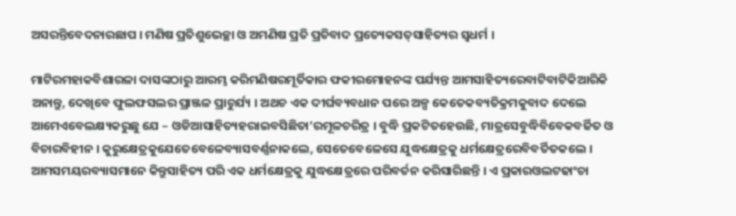ଅସରନ୍ତିବେଦନାରଛାପ । ମଣିଷ ପ୍ରତିଶୁଭେଚ୍ଛା ଓ ଅମଣିଷ ପ୍ରତି ପ୍ରତିବାଦ ପ୍ରତ୍ୟେକସତ୍‌ସାହିତ୍ୟର ସ୍ୱଧର୍ମ ।

ମାଟିରମହାକବିଶାରଳା ଦାସଙ୍କଠାରୁ ଆରମ୍ଭ କରିମଣିଷରମୂର୍ତିକାର ଫକୀରମୋହନଙ୍କ ପର୍ଯ୍ୟନ୍ତ ଆମସାହିତ୍ୟରେବାଟିବାଟିକିଆରିକି ଅନାନ୍ତୁ, ଦେଖିବେ ଫୁଲଫସଲର ପ୍ରାଞ୍ଜଳ ପ୍ରାଚୁର୍ଯ୍ୟ । ଅଥଚ ଏକ ଦୀର୍ଘବ୍ୟବଧାନ ପରେ ଅଳ୍ପ କେତେକବ୍ୟତିକ୍ରମକୁବାଦ ଦେଲେ ଆମେଏବେଲକ୍ଷ୍ୟକରୁଛୁ ଯେ – ଓଡିଆସାହିତ୍ୟହରାଇବସିଛିତା’ରମୂଳଚରିତ୍ର । ବୁଦ୍ଧି ପ୍ରକଟିତହେଉଛି, ମାତ୍ରସେବୁଦ୍ଧିବିବେକବର୍ଜିତ ଓ ବିଚାରବିହୀନ । କୁରୁକ୍ଷେତ୍ରକୁଯେତେବେଳେବ୍ୟାସବର୍ଣ୍ଣନାକଲେ, ସେତେବେଳେସେ ଯୁଦ୍ଧକ୍ଷେତ୍ରକୁ ଧର୍ମକ୍ଷେତ୍ରରେବିବର୍ତିତକଲେ । ଆମସମୟରବ୍ୟାସମାନେ କିନ୍ତୁସାହିତ୍ୟ ପରି ଏକ ଧର୍ମକ୍ଷେତ୍ରକୁ ଯୁଦ୍ଧକ୍ଷେତ୍ରରେ ପରିବର୍ତନ କରିସାରିଛନ୍ତି । ଏ ପ୍ରକାରଓଲଟଢାଂଚା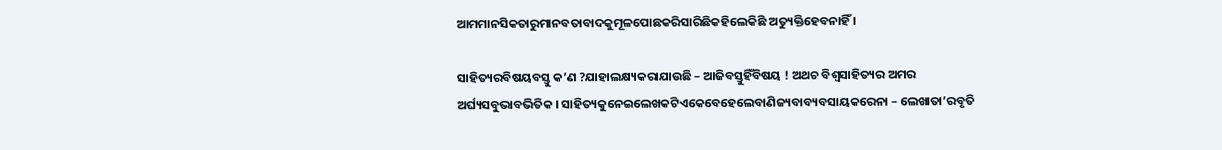ଆମମାନସିକତାରୁମାନବତାବାଦକୁମୂଳପୋଛକରିସାରିଛିକହିଲେକିଛି ଅତ୍ୟୁକ୍ତିହେବନାହିଁ ।

ସାହିତ୍ୟରବିଷୟବସ୍ତୁ କ’ଣ ?ଯାହାଲକ୍ଷ୍ୟକରାଯାଉଛି – ଆଜିବସ୍ତୁହିଁବିଷୟ ! ଅଥଚ ବିଶ୍ୱସାହିତ୍ୟର ଅମର ଅର୍ଘ୍ୟସବୁଭାବଭିତିକ । ସାହିତ୍ୟକୁନେଇଲେଖକଟିଏକେବେହେଲେବାଣିଜ୍ୟବାବ୍ୟବସାୟକରେନା – ଲେଖାତା’ରବୃତି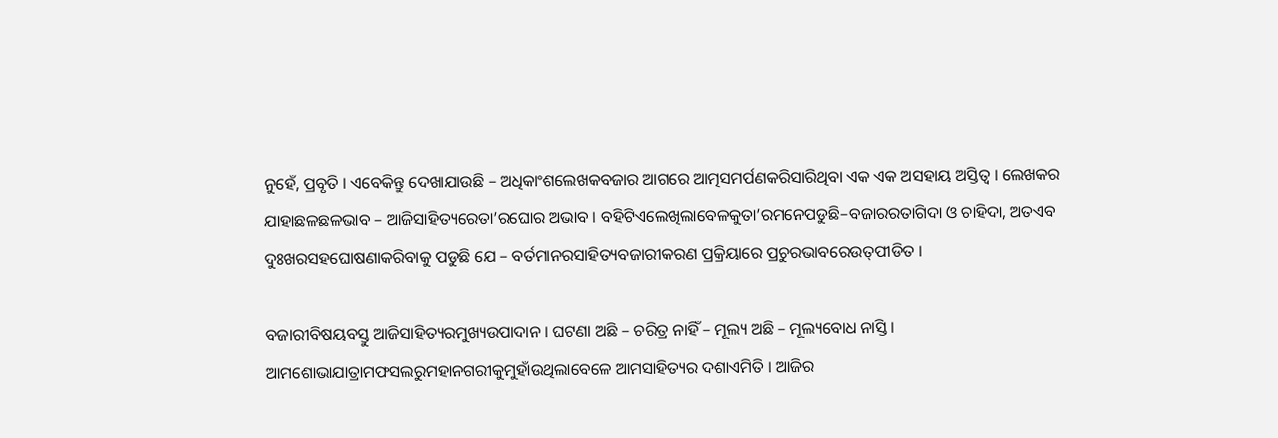ନୁହେଁ, ପ୍ରବୃତି । ଏବେକିନ୍ତୁ ଦେଖାଯାଉଛି – ଅଧିକାଂଶଲେଖକବଜାର ଆଗରେ ଆତ୍ମସମର୍ପଣକରିସାରିଥିବା ଏକ ଏକ ଅସହାୟ ଅସ୍ତିତ୍ୱ । ଲେଖକର ଯାହାଛଳଛଳଭାବ – ଆଜିସାହିତ୍ୟରେତା’ରଘୋର ଅଭାବ । ବହିଟିଏଲେଖିଲାବେଳକୁତା’ରମନେପଡୁଛି–ବଜାରରତାଗିଦା ଓ ଚାହିଦା, ଅତଏବ ଦୁଃଖରସହଘୋଷଣାକରିବାକୁ ପଡୁଛି ଯେ – ବର୍ତମାନରସାହିତ୍ୟବଜାରୀକରଣ ପ୍ରକ୍ରିୟାରେ ପ୍ରଚୁରଭାବରେଉତ୍‌ପୀଡିତ ।

ବଜାରୀବିଷୟବସ୍ତୁ ଆଜିସାହିତ୍ୟରମୁଖ୍ୟଉପାଦାନ । ଘଟଣା ଅଛି – ଚରିତ୍ର ନାହିଁ – ମୂଲ୍ୟ ଅଛି – ମୂଲ୍ୟବୋଧ ନାସ୍ତି । ଆମଶୋଭାଯାତ୍ରାମଫସଲରୁମହାନଗରୀକୁମୁହାଁଉଥିଲାବେଳେ ଆମସାହିତ୍ୟର ଦଶାଏମିତି । ଆଜିର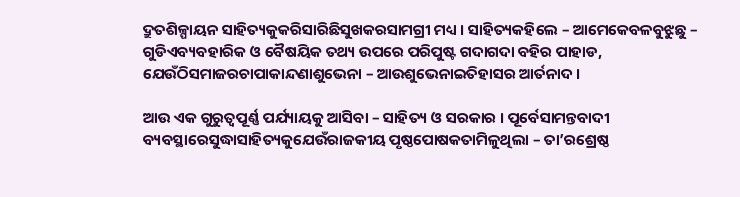ଦ୍ରୁତଶିଳ୍ପାୟନ ସାହିତ୍ୟକୁକରିସାରିଛିସୁଖକରସାମଗ୍ରୀ ମଧ୍ୟ । ସାହିତ୍ୟକହିଲେ – ଆମେକେବଳବୁଝୁଛୁ – ଗୁଡିଏବ୍ୟବହାରିକ ଓ ବୈଷୟିକ ତଥ୍ୟ ଉପରେ ପରିପୁଷ୍ଟ ଗଦାଗଦା ବହିର ପାହାଡ, ଯେଉଁଠିସମାଜରଚାପାକାନ୍ଦଣାଶୁଭେନା – ଆଉଶୁଭେନାଇତିହାସର ଆର୍ତନାଦ ।

ଆଉ ଏକ ଗୁରୁତ୍ୱପୂର୍ଣ୍ଣ ପର୍ଯ୍ୟାୟକୁ ଆସିବା – ସାହିତ୍ୟ ଓ ସରକାର । ପୂର୍ବେସାମନ୍ତବାଦୀ ବ୍ୟବସ୍ଥାରେସୁଦ୍ଧାସାହିତ୍ୟକୁଯେଉଁରାଜକୀୟ ପୃଷ୍ଠପୋଷକତାମିଳୁଥିଲା – ତା’ରଶ୍ରେଷ୍ଠ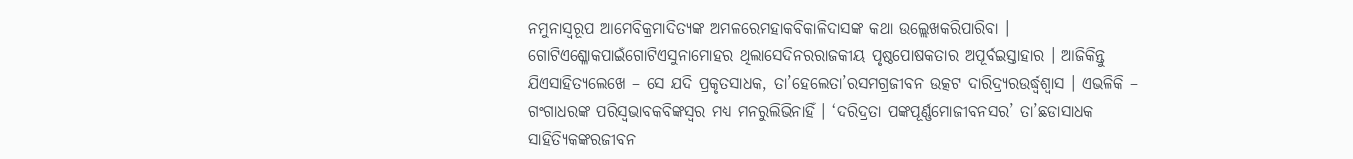ନମୁନାସ୍ୱରୂପ ଆମେବିକ୍ରମାଦିତ୍ୟଙ୍କ ଅମଳରେମହାକବିକାଳିଦାସଙ୍କ କଥା ଉଲ୍ଲେଖକରିପାରିବା । ଗୋଟିଏଶ୍ଳୋକପାଇଁଗୋଟିଏସୁନାମୋହର ଥିଲାସେଦିନରରାଜକୀୟ ପୃଷ୍ଠପୋଷକତାର ଅପୂର୍ବଇସ୍ତାହାର । ଆଜିକିନ୍ତୁ ଯିଏସାହିତ୍ୟଲେଖେ – ସେ ଯଦି ପ୍ରକୃତସାଧକ, ତା’ହେଲେତା’ରସମଗ୍ରଜୀବନ ଉତ୍କଟ ଦାରିଦ୍ର‌୍ୟରଉର୍ଦ୍ଧ୍ୱଶ୍ୱାସ । ଏଭଳିକି – ଗଂଗାଧରଙ୍କ ପରିସ୍ୱଭାବକବିଙ୍କସ୍ୱର ମଧ୍ୟ ମନରୁଲିଭିନାହିଁ । ‘ଦରିଦ୍ରତା ପଙ୍କପୂର୍ଣ୍ଣମୋଜୀବନସର’ ତା’ଛଡାସାଧକ ସାହିତ୍ୟିକଙ୍କରଜୀବନ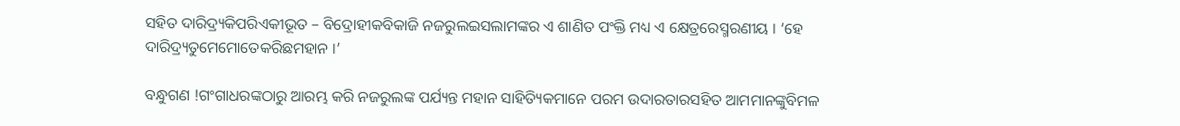ସହିତ ଦାରିଦ୍ର‌୍ୟକିପରିଏକୀଭୂତ – ବିଦ୍ରୋହୀକବିକାଜି ନଜରୁଲଇସଲାମଙ୍କର ଏ ଶାଣିତ ପଂକ୍ତି ମଧ୍ୟ ଏ କ୍ଷେତ୍ରରେସ୍ମରଣୀୟ । ‘ହେ ଦାରିଦ୍ର‌୍ୟତୁମେମୋତେକରିଛମହାନ ।’

ବନ୍ଧୁଗଣ !ଗଂଗାଧରଙ୍କଠାରୁ ଆରମ୍ଭ କରି ନଜରୁଲଙ୍କ ପର୍ଯ୍ୟନ୍ତ ମହାନ ସାହିତ୍ୟିକମାନେ ପରମ ଉଦାରତାରସହିତ ଆମମାନଙ୍କୁବିମଳ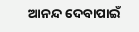ଆନନ୍ଦ ଦେବାପାଇଁ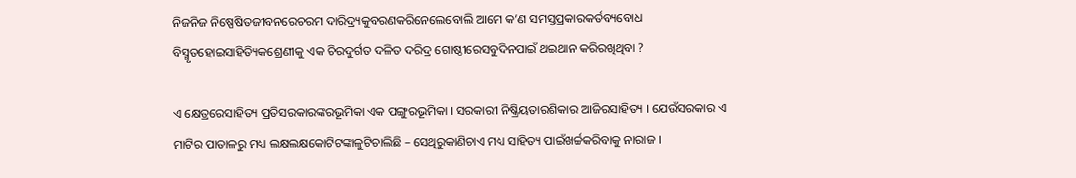ନିଜନିଜ ନିଷ୍ପେଷିତଜୀବନରେଚରମ ଦାରିଦ୍ର‌୍ୟକୁବରଣକରିନେଲେବୋଲି ଆମେ କ’ଣ ସମସ୍ତପ୍ରକାରକର୍ତବ୍ୟବୋଧ ବିସ୍ମୃତହୋଇସାହିତ୍ୟିକଶ୍ରେଣୀକୁ ଏକ ଚିରଦୁର୍ଗତ ଦଳିତ ଦରିଦ୍ର ଗୋଷ୍ଠୀରେସବୁଦିନପାଇଁ ଥଇଥାନ କରିରଖିଥିବା ?

ଏ କ୍ଷେତ୍ରରେସାହିତ୍ୟ ପ୍ରତିସରକାରଙ୍କରଭୂମିକା ଏକ ପଙ୍ଗୁରଭୂମିକା । ସରକାରୀ ନିଷ୍କ୍ରିୟତାରଶିକାର ଆଜିରସାହିତ୍ୟ । ଯେଉଁସରକାର ଏ ମାଟିର ପାତାଳରୁ ମଧ୍ୟ ଲକ୍ଷଲକ୍ଷକୋଟିଟଙ୍କାଳୁଟିଚାଲିଛି – ସେଥିରୁକାଣିଚାଏ ମଧ୍ୟ ସାହିତ୍ୟ ପାଇଁଖର୍ଚ୍ଚକରିବାକୁ ନାରାଜ ।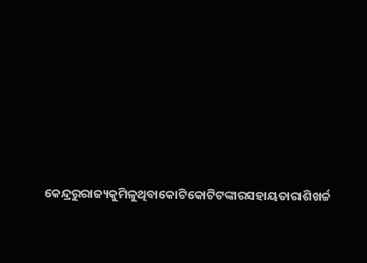କେନ୍ଦ୍ରରୁରାଜ୍ୟକୁମିଳୁଥିବାକୋଟିକୋଟିଟଙ୍କାରସହାୟତାରାଶିଖର୍ଚ୍ଚ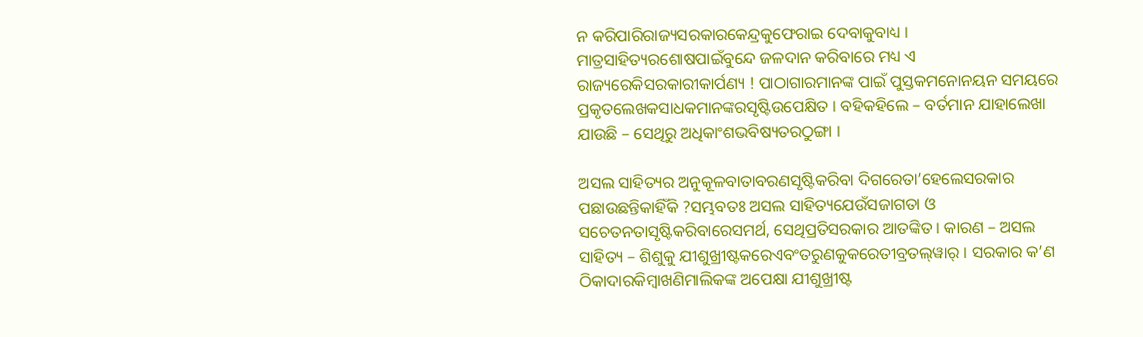ନ କରିପାରିରାଜ୍ୟସରକାରକେନ୍ଦ୍ରକୁଫେରାଇ ଦେବାକୁବାଧ୍ୟ । ମାତ୍ରସାହିତ୍ୟରଶୋଷପାଇଁବୁନ୍ଦେ ଜଳଦାନ କରିବାରେ ମଧ୍ୟ ଏ ରାଜ୍ୟରେକିସରକାରୀକାର୍ପଣ୍ୟ ! ପାଠାଗାରମାନଙ୍କ ପାଇଁ ପୁସ୍ତକମନୋନୟନ ସମୟରେ ପ୍ରକୃତଲେଖକସାଧକମାନଙ୍କରସୃଷ୍ଟିଉପେକ୍ଷିତ । ବହିକହିଲେ – ବର୍ତମାନ ଯାହାଲେଖା ଯାଉଛି – ସେଥିରୁ ଅଧିକାଂଶଭବିଷ୍ୟତରଠୁଙ୍ଗା ।

ଅସଲ ସାହିତ୍ୟର ଅନୁକୂଳବାତାବରଣସୃଷ୍ଟିକରିବା ଦିଗରେତା’ହେଲେସରକାର ପଛାଉଛନ୍ତିକାହିଁକି ?ସମ୍ଭବତଃ ଅସଲ ସାହିତ୍ୟଯେଉଁସଜାଗତା ଓ ସଚେତନତାସୃଷ୍ଟିକରିବାରେସମର୍ଥ, ସେଥିପ୍ରତିସରକାର ଆତଙ୍କିତ । କାରଣ – ଅସଲ ସାହିତ୍ୟ – ଶିଶୁକୁ ଯୀଶୁଖ୍ରୀଷ୍ଟକରେଏବଂତରୁଣକୁକରେତୀବ୍ରତଲ୍‌ୱାର୍ । ସରକାର କ’ଣ ଠିକାଦାରକିମ୍ବାଖଣିମାଲିକଙ୍କ ଅପେକ୍ଷା ଯୀଶୁଖ୍ରୀଷ୍ଟ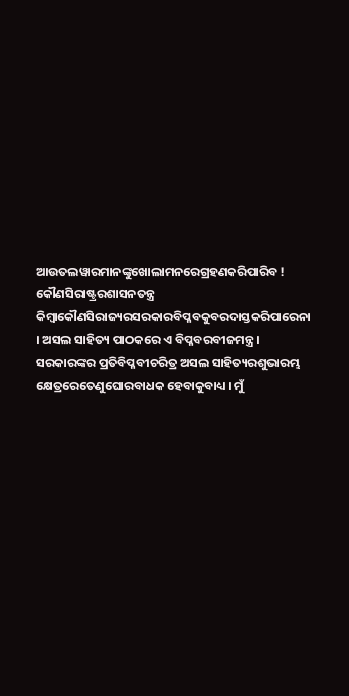ଆଉତଲୱାରମାନଙ୍କୁଖୋଲାମନରେଗ୍ରହଣକରିପାରିବ ! କୌଣସିରାଷ୍ଟ୍ରରଶାସନତନ୍ତ୍ର କିମ୍ବାକୌଣସିରାଜ୍ୟରସରକାରବିପ୍ଳବକୁବରଦାସ୍ତକରିପାରେନା । ଅସଲ ସାହିତ୍ୟ ପାଠକରେ ଏ ବିପ୍ଳବରବୀଜମନ୍ତ୍ର । ସରକାରଙ୍କର ପ୍ରତିବିପ୍ଳବୀଚରିତ୍ର ଅସଲ ସାହିତ୍ୟରଶୁଭାରମ୍ଭ କ୍ଷେତ୍ରରେତେଣୁଘୋରବାଧକ ହେବାକୁବାଧ୍ୟ । ମୁଁ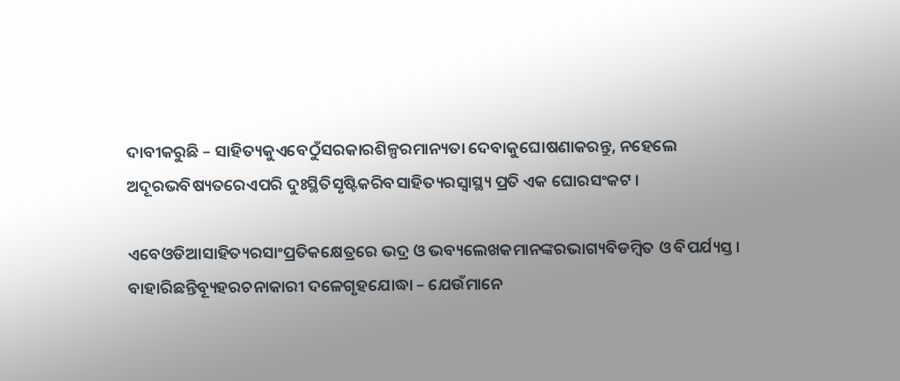ଦାବୀକରୁଛି – ସାହିତ୍ୟକୁଏବେଠୁଁସରକାରଶିଳ୍ପରମାନ୍ୟତା ଦେବାକୁଘୋଷଣାକରନ୍ତୁ, ନହେଲେ ଅଦୂରଭବିଷ୍ୟତରେଏପରି ଦୁଃସ୍ଥିତିସୃଷ୍ଟିକରିବସାହିତ୍ୟରସ୍ୱାସ୍ଥ୍ୟ ପ୍ରତି ଏକ ଘୋରସଂକଟ ।

ଏବେଓଡିଆସାହିତ୍ୟରସାଂପ୍ରତିକକ୍ଷେତ୍ରରେ ଭଦ୍ର ଓ ଭବ୍ୟଲେଖକମାନଙ୍କରଭାଗ୍ୟବିଡମ୍ବିତ ଓ ବିପର୍ଯ୍ୟସ୍ତ । ବାହାରିଛନ୍ତିବ୍ୟୂହରଚନାକାରୀ ଦଳେଗୃହଯୋଦ୍ଧା – ଯେଉଁମାନେ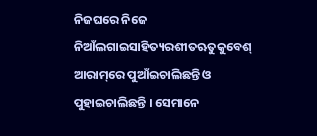ନିଜଘରେ ନିଜେ ନିଆଁଲଗାଇସାହିତ୍ୟରଶୀତଋତୁକୁବେଶ୍ ଆରାମ୍‌ରେ ପୁଆଁଇଚାଲିଛନ୍ତି ଓ ପୁହାଇଚାଲିଛନ୍ତି । ସେମାନେ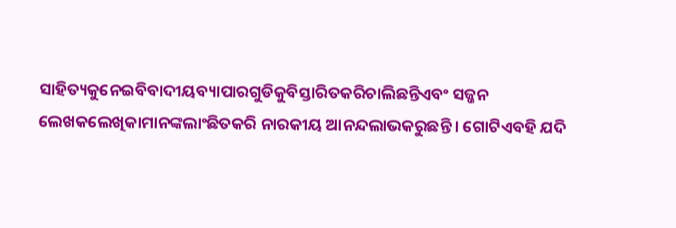ସାହିତ୍ୟକୁନେଇବିବାଦୀୟବ୍ୟାପାରଗୁଡିକୁବିସ୍ତାରିତକରିଚାଲିଛନ୍ତିଏବଂ ସଜ୍ଜନ ଲେଖକଲେଖିକାମାନଙ୍କଲାଂଛିତକରି ନାରକୀୟ ଆନନ୍ଦଲାଭକରୁଛନ୍ତି । ଗୋଟିଏବହି ଯଦି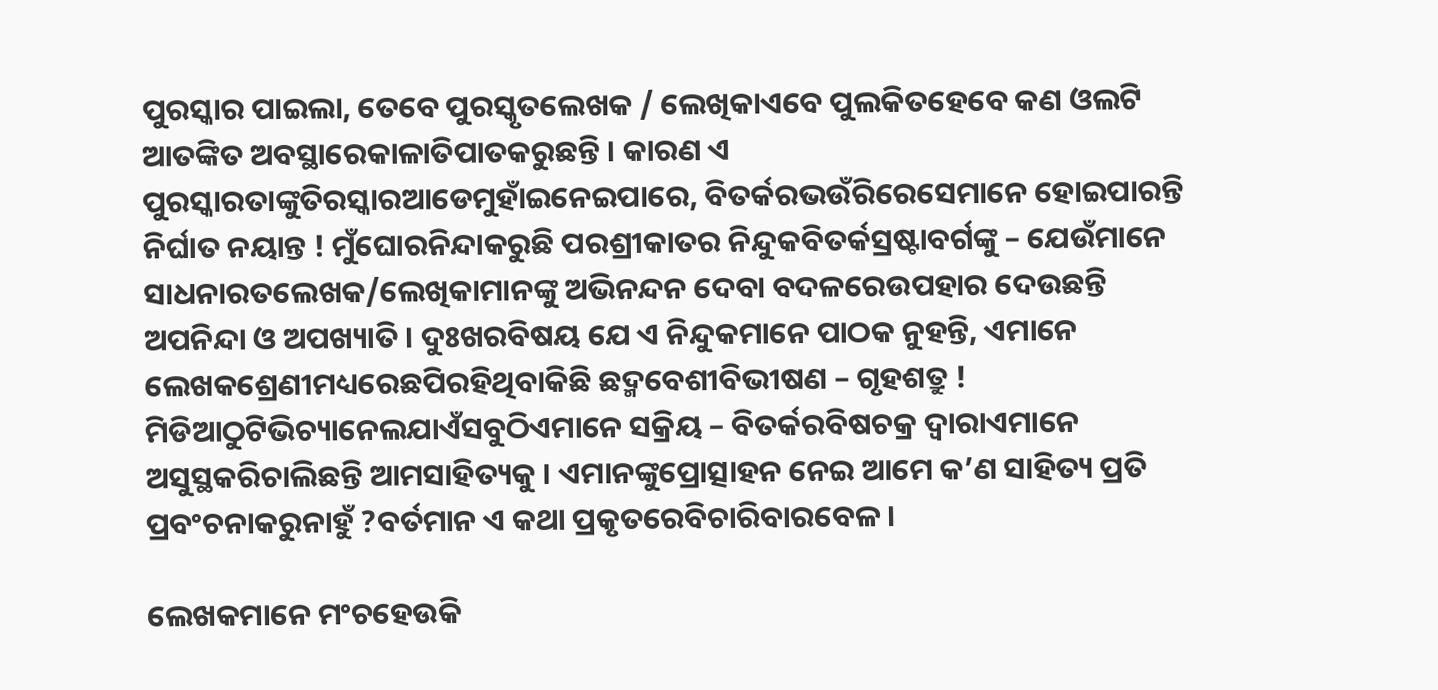ପୁରସ୍କାର ପାଇଲା, ତେବେ ପୁରସ୍କୃତଲେଖକ / ଲେଖିକାଏବେ ପୁଲକିତହେବେ କଣ ଓଲଟି ଆତଙ୍କିତ ଅବସ୍ଥାରେକାଳାତିପାତକରୁଛନ୍ତି । କାରଣ ଏ ପୁରସ୍କାରତାଙ୍କୁତିରସ୍କାରଆଡେମୁହାଁଇନେଇପାରେ, ବିତର୍କରଭଉଁରିରେସେମାନେ ହୋଇପାରନ୍ତି ନିର୍ଘାତ ନୟାନ୍ତ ! ମୁଁଘୋରନିନ୍ଦାକରୁଛି ପରଶ୍ରୀକାତର ନିନ୍ଦୁକବିତର୍କସ୍ରଷ୍ଟାବର୍ଗଙ୍କୁ – ଯେଉଁମାନେ ସାଧନାରତଲେଖକ/ଲେଖିକାମାନଙ୍କୁ ଅଭିନନ୍ଦନ ଦେବା ବଦଳରେଉପହାର ଦେଉଛନ୍ତି ଅପନିନ୍ଦା ଓ ଅପଖ୍ୟାତି । ଦୁଃଖରବିଷୟ ଯେ ଏ ନିନ୍ଦୁକମାନେ ପାଠକ ନୁହନ୍ତି, ଏମାନେ ଲେଖକଶ୍ରେଣୀମଧ୍ୟରେଛପିରହିଥିବାକିଛି ଛଦ୍ମବେଶୀବିଭୀଷଣ – ଗୃହଶତ୍ରୁ ! ମିଡିଆଠୁଟିଭିଚ୍ୟାନେଲଯାଏଁସବୁଠିଏମାନେ ସକ୍ରିୟ – ବିତର୍କରବିଷଚକ୍ର ଦ୍ୱାରାଏମାନେ ଅସୁସ୍ଥକରିଚାଲିଛନ୍ତି ଆମସାହିତ୍ୟକୁ । ଏମାନଙ୍କୁପ୍ରୋତ୍ସାହନ ନେଇ ଆମେ କ’ଣ ସାହିତ୍ୟ ପ୍ରତି ପ୍ରବଂଚନାକରୁନାହୁଁ ?ବର୍ତମାନ ଏ କଥା ପ୍ରକୃତରେବିଚାରିବାରବେଳ ।

ଲେଖକମାନେ ମଂଚହେଉକି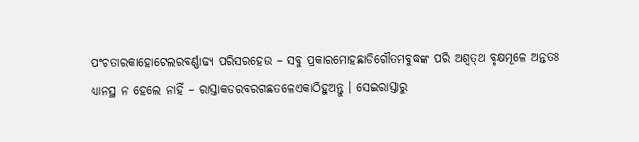ପଂଚତାରକାହୋଟେଲରବର୍ଣ୍ଣାଢ୍ୟ ପରିସରହେଉ – ସବୁ ପ୍ରକାରମୋହଛାଡିଗୌତମବୁଦ୍ଧଙ୍କ ପରି ଅଶ୍ୱତ୍‌ଥ ବୃକ୍ଷମୂଳେ ଅନ୍ତତଃ ଧ୍ୟାନସ୍ଥ ନ ହେଲେ ନାହିଁ – ରାସ୍ତାକଡରବରଗଛତଳେଏକାଠିହୁଅନ୍ତୁ । ସେଇରାସ୍ତାରୁ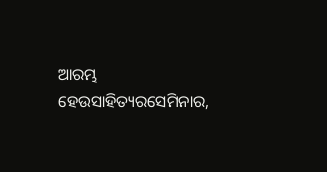ଆରମ୍ଭ ହେଉସାହିତ୍ୟରସେମିନାର,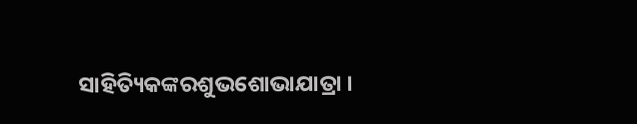ସାହିତ୍ୟିକଙ୍କରଶୁଭଶୋଭାଯାତ୍ରା ।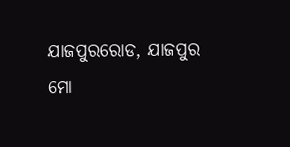ଯାଜପୁରରୋଡ, ଯାଜପୁର
ମୋ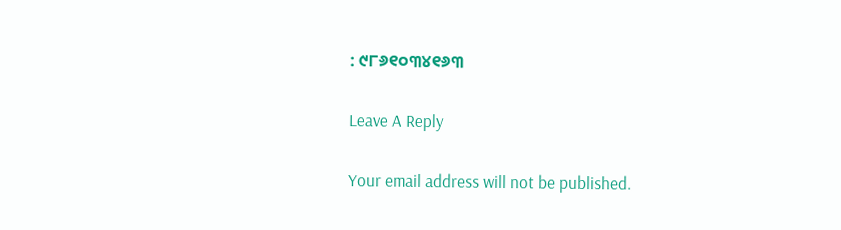: ୯୮୬୧୦୩୪୧୬୩

Leave A Reply

Your email address will not be published.